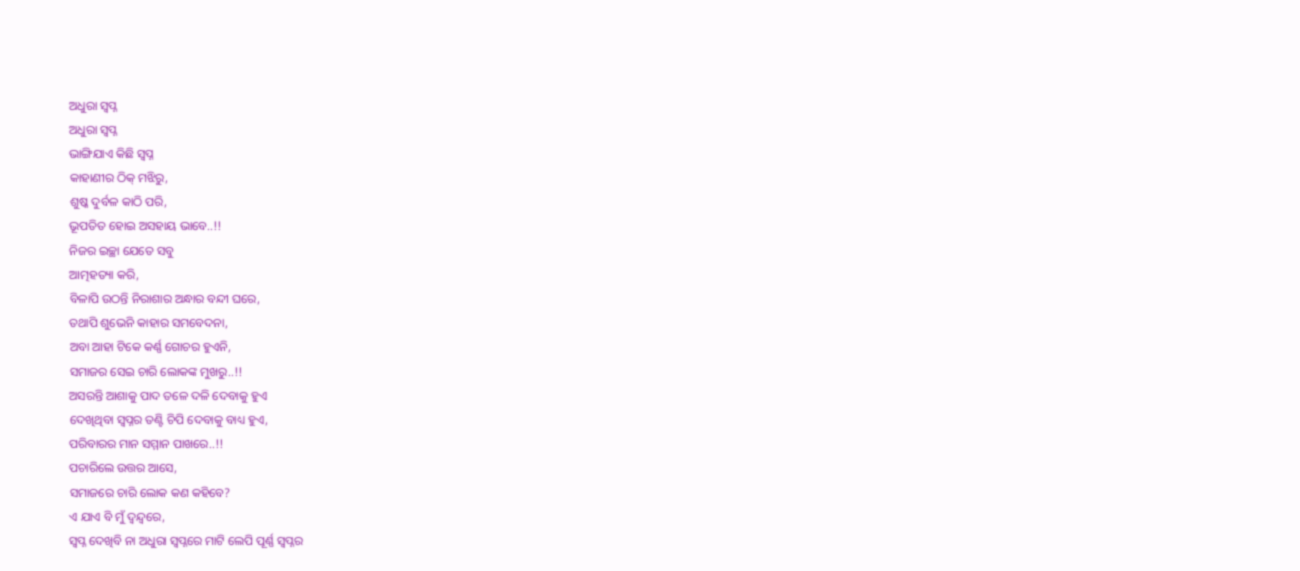ଅଧୁରା ସ୍ୱପ୍ନ
ଅଧୁରା ସ୍ୱପ୍ନ
ଭାଙ୍ଗିଯାଏ କିଛି ସ୍ୱପ୍ନ
କାହାଣୀର ଠିକ୍ ମଝିରୁ,
ଶୁଷ୍କ ଦୁର୍ବଳ କାଠି ପରି,
ଭୂପତିତ ହୋଇ ଅସହାୟ ଭାବେ..!!
ନିଜର ଇଚ୍ଛା ଯେତେ ସବୁ
ଆତ୍ମହତ୍ୟା କରି,
ବିଳାପି ଉଠନ୍ତି ନିରାଶାର ଅନ୍ଧାର ବନ୍ଦୀ ଘରେ,
ତଥାପି ଶୁଭେନି କାହାର ସମବେଦନା,
ଅବା ଆହା ଟିକେ କର୍ଣ୍ଣ ଗୋଚର ହୁଏନି,
ସମାଜର ସେଇ ଚାରି ଲୋକଙ୍କ ମୁଖରୁ..!!
ଅସରନ୍ତି ଆଶାକୁ ପାଦ ତଳେ ଦଳି ଦେବାକୁ ହୁଏ
ଦେଖିଥିବା ସ୍ୱପ୍ନର ତଣ୍ଟି ଚିପି ଦେବାକୁ ବାଧ୍ୟ ହୁଏ,
ପରିବାରର ମାନ ସମ୍ମାନ ପାଖରେ..!!
ପଚାରିଲେ ଉତ୍ତର ଆସେ,
ସମାଜରେ ଚାରି ଲୋକ କଣ କହିବେ?
ଏ ଯାଏ ବି ମୁଁ ଦ୍ୱନ୍ଦ୍ୱରେ,
ସ୍ୱପ୍ନ ଦେଖିବି ନା ଅଧୁରା ସ୍ୱପ୍ନରେ ମାଟି ଲେପି ପୂର୍ଣ୍ଣ ସ୍ୱପ୍ନର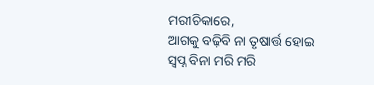ମରୀଚିକାରେ,
ଆଗକୁ ବଢ଼ିବି ନା ତୃଷାର୍ତ୍ତ ହୋଇ ସ୍ୱପ୍ନ ବିନା ମରି ମରି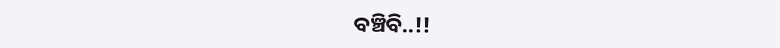ବଞ୍ଚିବି..!!